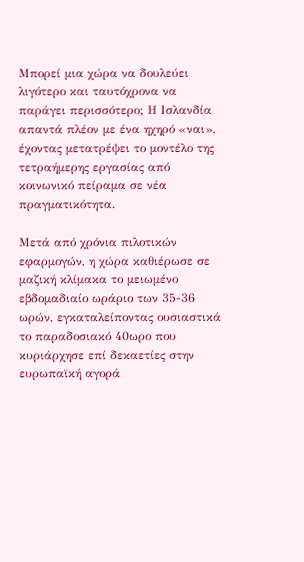Μπορεί μια χώρα να δουλεύει λιγότερο και ταυτόχρονα να παράγει περισσότερο; Η Ισλανδία απαντά πλέον με ένα ηχηρό «ναι», έχοντας μετατρέψει το μοντέλο της τετραήμερης εργασίας από κοινωνικό πείραμα σε νέα πραγματικότητα.

Μετά από χρόνια πιλοτικών εφαρμογών, η χώρα καθιέρωσε σε μαζική κλίμακα το μειωμένο εβδομαδιαίο ωράριο των 35-36 ωρών, εγκαταλείποντας ουσιαστικά το παραδοσιακό 40ωρο που κυριάρχησε επί δεκαετίες στην ευρωπαϊκή αγορά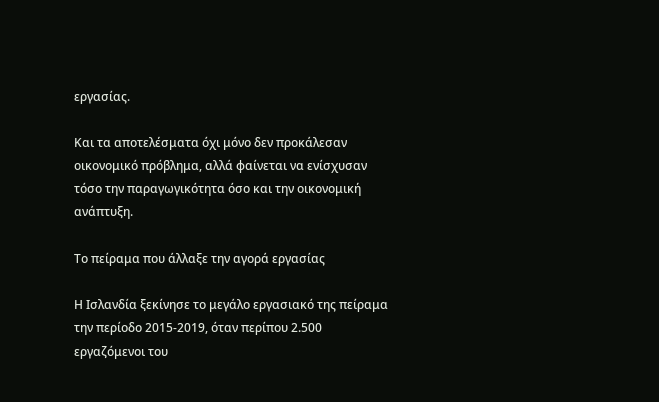εργασίας.

Και τα αποτελέσματα όχι μόνο δεν προκάλεσαν οικονομικό πρόβλημα, αλλά φαίνεται να ενίσχυσαν τόσο την παραγωγικότητα όσο και την οικονομική ανάπτυξη.

Το πείραμα που άλλαξε την αγορά εργασίας

Η Ισλανδία ξεκίνησε το μεγάλο εργασιακό της πείραμα την περίοδο 2015-2019, όταν περίπου 2.500 εργαζόμενοι του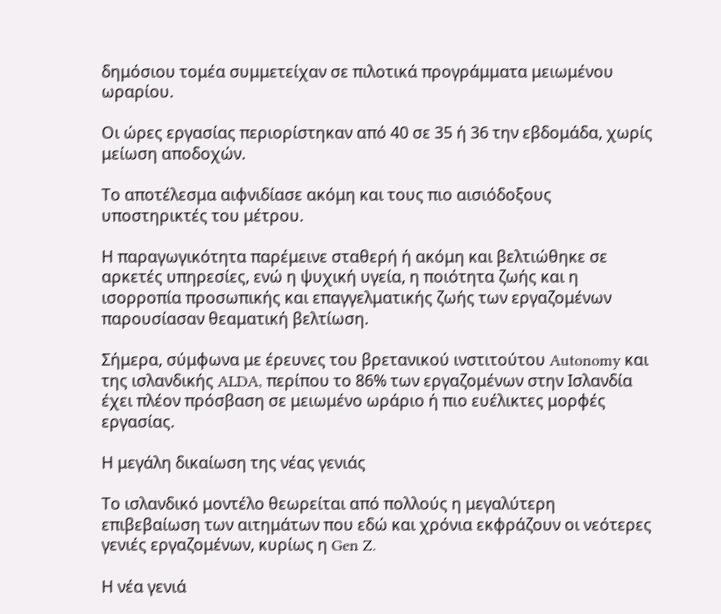δημόσιου τομέα συμμετείχαν σε πιλοτικά προγράμματα μειωμένου ωραρίου.

Οι ώρες εργασίας περιορίστηκαν από 40 σε 35 ή 36 την εβδομάδα, χωρίς μείωση αποδοχών.

Το αποτέλεσμα αιφνιδίασε ακόμη και τους πιο αισιόδοξους υποστηρικτές του μέτρου.

Η παραγωγικότητα παρέμεινε σταθερή ή ακόμη και βελτιώθηκε σε αρκετές υπηρεσίες, ενώ η ψυχική υγεία, η ποιότητα ζωής και η ισορροπία προσωπικής και επαγγελματικής ζωής των εργαζομένων παρουσίασαν θεαματική βελτίωση.

Σήμερα, σύμφωνα με έρευνες του βρετανικού ινστιτούτου Autonomy και της ισλανδικής ALDA, περίπου το 86% των εργαζομένων στην Ισλανδία έχει πλέον πρόσβαση σε μειωμένο ωράριο ή πιο ευέλικτες μορφές εργασίας.

Η μεγάλη δικαίωση της νέας γενιάς

Το ισλανδικό μοντέλο θεωρείται από πολλούς η μεγαλύτερη επιβεβαίωση των αιτημάτων που εδώ και χρόνια εκφράζουν οι νεότερες γενιές εργαζομένων, κυρίως η Gen Z.

Η νέα γενιά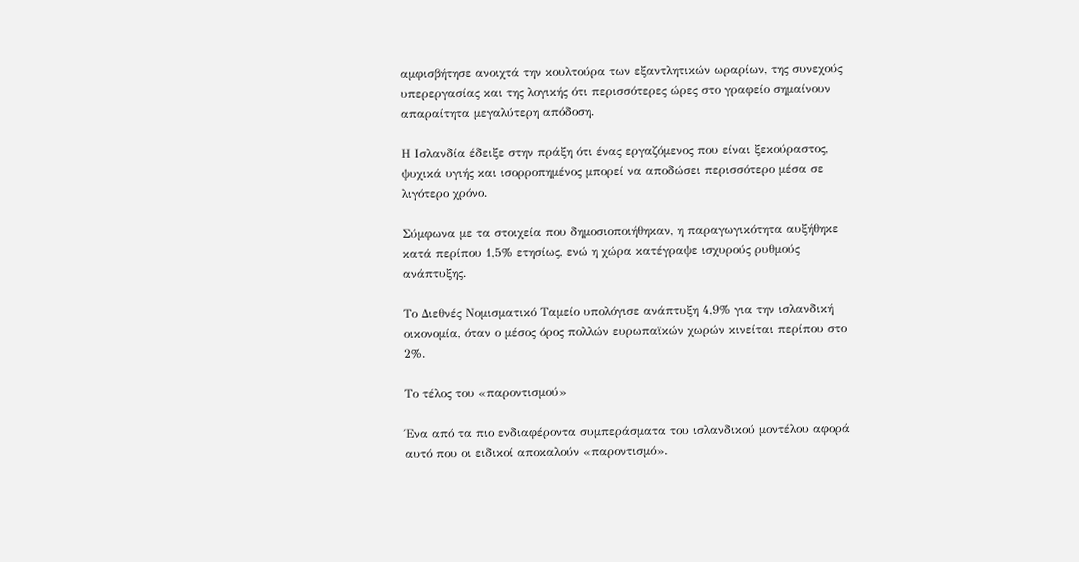αμφισβήτησε ανοιχτά την κουλτούρα των εξαντλητικών ωραρίων, της συνεχούς υπερεργασίας και της λογικής ότι περισσότερες ώρες στο γραφείο σημαίνουν απαραίτητα μεγαλύτερη απόδοση.

Η Ισλανδία έδειξε στην πράξη ότι ένας εργαζόμενος που είναι ξεκούραστος, ψυχικά υγιής και ισορροπημένος μπορεί να αποδώσει περισσότερο μέσα σε λιγότερο χρόνο.

Σύμφωνα με τα στοιχεία που δημοσιοποιήθηκαν, η παραγωγικότητα αυξήθηκε κατά περίπου 1,5% ετησίως, ενώ η χώρα κατέγραψε ισχυρούς ρυθμούς ανάπτυξης.

Το Διεθνές Νομισματικό Ταμείο υπολόγισε ανάπτυξη 4,9% για την ισλανδική οικονομία, όταν ο μέσος όρος πολλών ευρωπαϊκών χωρών κινείται περίπου στο 2%.

Το τέλος του «παροντισμού»

Ένα από τα πιο ενδιαφέροντα συμπεράσματα του ισλανδικού μοντέλου αφορά αυτό που οι ειδικοί αποκαλούν «παροντισμό».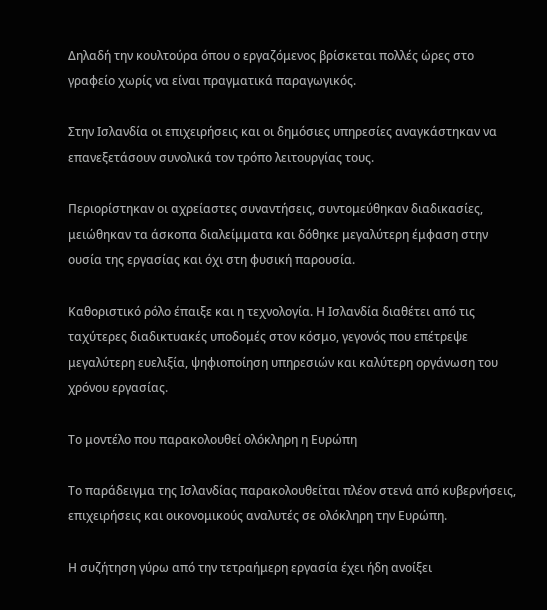Δηλαδή την κουλτούρα όπου ο εργαζόμενος βρίσκεται πολλές ώρες στο γραφείο χωρίς να είναι πραγματικά παραγωγικός.

Στην Ισλανδία οι επιχειρήσεις και οι δημόσιες υπηρεσίες αναγκάστηκαν να επανεξετάσουν συνολικά τον τρόπο λειτουργίας τους.

Περιορίστηκαν οι αχρείαστες συναντήσεις, συντομεύθηκαν διαδικασίες, μειώθηκαν τα άσκοπα διαλείμματα και δόθηκε μεγαλύτερη έμφαση στην ουσία της εργασίας και όχι στη φυσική παρουσία.

Καθοριστικό ρόλο έπαιξε και η τεχνολογία. Η Ισλανδία διαθέτει από τις ταχύτερες διαδικτυακές υποδομές στον κόσμο, γεγονός που επέτρεψε μεγαλύτερη ευελιξία, ψηφιοποίηση υπηρεσιών και καλύτερη οργάνωση του χρόνου εργασίας.

Το μοντέλο που παρακολουθεί ολόκληρη η Ευρώπη

Το παράδειγμα της Ισλανδίας παρακολουθείται πλέον στενά από κυβερνήσεις, επιχειρήσεις και οικονομικούς αναλυτές σε ολόκληρη την Ευρώπη.

Η συζήτηση γύρω από την τετραήμερη εργασία έχει ήδη ανοίξει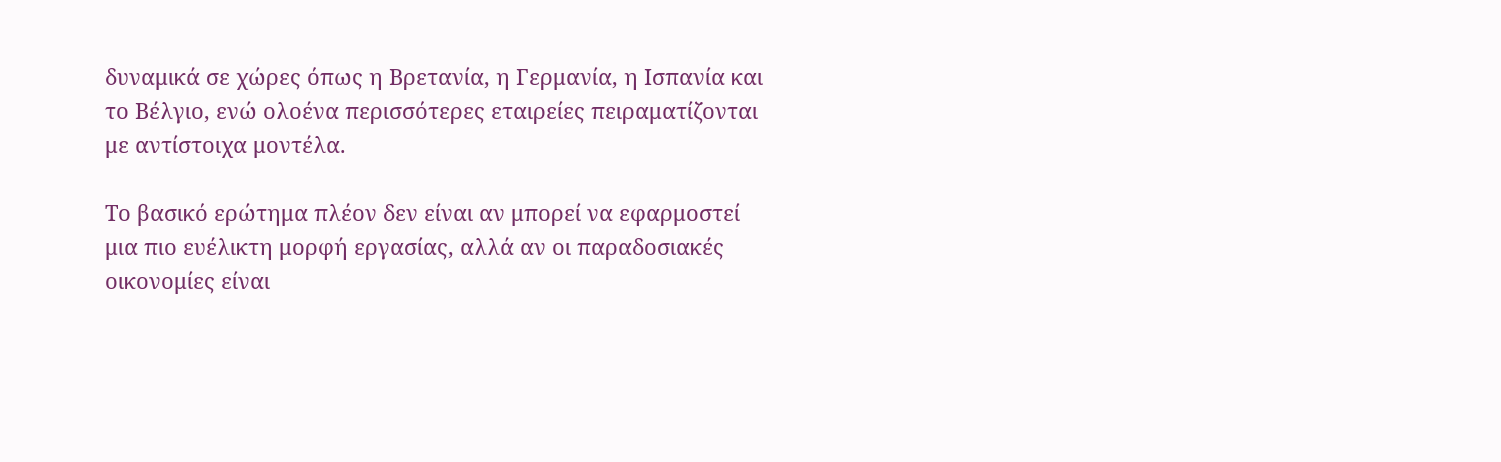δυναμικά σε χώρες όπως η Βρετανία, η Γερμανία, η Ισπανία και το Βέλγιο, ενώ ολοένα περισσότερες εταιρείες πειραματίζονται με αντίστοιχα μοντέλα.

Το βασικό ερώτημα πλέον δεν είναι αν μπορεί να εφαρμοστεί μια πιο ευέλικτη μορφή εργασίας, αλλά αν οι παραδοσιακές οικονομίες είναι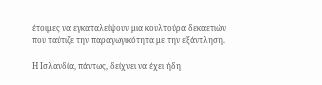έτοιμες να εγκαταλείψουν μια κουλτούρα δεκαετιών που ταύτιζε την παραγωγικότητα με την εξάντληση.

Η Ισλανδία, πάντως, δείχνει να έχει ήδη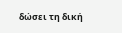δώσει τη δική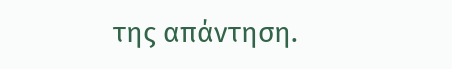της απάντηση.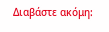Διαβάστε ακόμη: